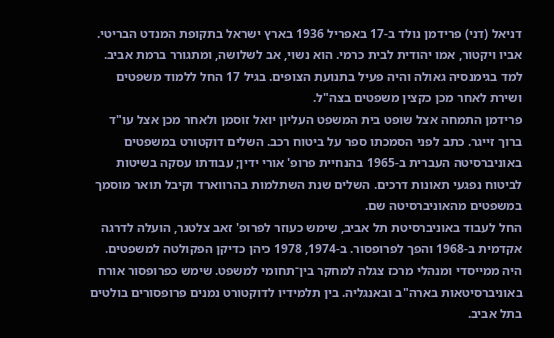דניאל (דני) פרידמן נולד ב-17 באפריל 1936 בארץ ישראל בתקופת המנדט הבריטי. אביו ויקטור, אמו יהודית לבית כרמי. הוא נשוי, אב לשלושה, ומתגורר ברמת אביב. למד בגימנסיה גאולה והיה פעיל בתנועת הצופים. בגיל 17 החל ללמוד משפטים ושירת לאחר מכן כקצין משפטים בצה"ל.
פרידמן התמחה אצל שופט בית המשפט העליון יואל זוסמן ולאחר מכן אצל עו"ד ברוך זייגר. כתב לפני הסמכתו ספר על ביטוח רכב. השלים דוקטורט במשפטים באוניברסיטה העברית ב-1965 בהנחיית פרופ' אורי ידין; עבודתו עסקה בשיטות לביטוח נפגעי תאונות דרכים. השלים שנת השתלמות בהרווארד וקיבל תואר מוסמך במשפטים מהאוניברסיטה שם.
החל לעבוד באוניברסיטת תל אביב, שימש כעוזר לפרופ' זאב צלטנר, הועלה לדרגה אקדמית ב-1968 והפך לפרופסור. ב-1974, 1978 כיהן כדיקן הפקולטה למשפטים. היה ממייסדי ומנהלי מרכז צגלה למחקר בין־תחומי למשפט. שימש כפרופסור אורח באוניברסיטאות בארה"ב ובאנגליה. בין תלמידיו לדוקטורט נמנים פרופסורים בולטים בתל אביב.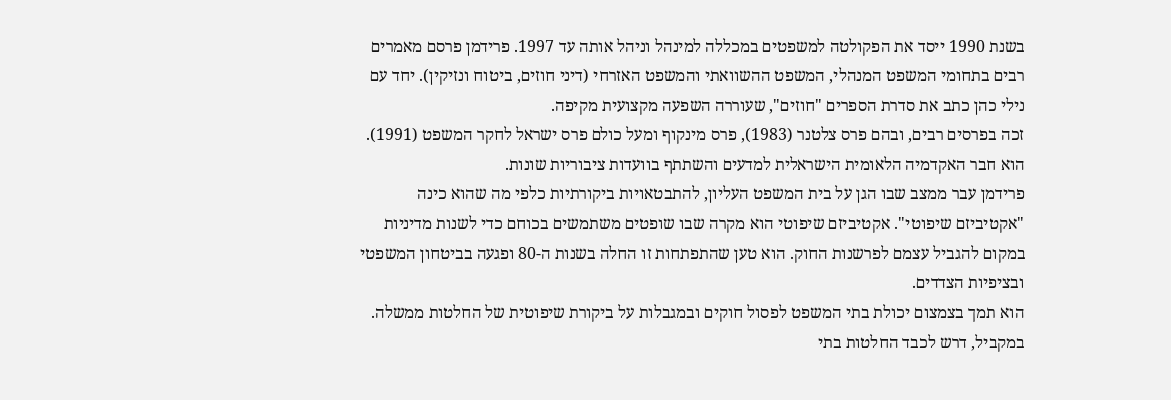בשנת 1990 ייסד את הפקולטה למשפטים במכללה למינהל וניהל אותה עד 1997. פרידמן פרסם מאמרים רבים בתחומי המשפט המנהלי, המשפט ההשוואתי והמשפט האזרחי (דיני חוזים, ביטוח ונזיקין). יחד עם נילי כהן כתב את סדרת הספרים "חוזים", שעוררה השפעה מקצועית מקיפה.
זכה בפרסים רבים, ובהם פרס צלטנר (1983), פרס מינקוף ומעל כולם פרס ישראל לחקר המשפט (1991). הוא חבר האקדמיה הלאומית הישראלית למדעים והשתתף בוועדות ציבוריות שונות.
פרידמן עבר ממצב שבו הגן על בית המשפט העליון, להתבטאויות ביקורתיות כלפי מה שהוא כינה "אקטיביזם שיפוטי". אקטיביזם שיפוטי הוא מקרה שבו שופטים משתמשים בכוחם כדי לשנות מדיניות במקום להגביל עצמם לפרשנות החוק. הוא טען שהתפתחות זו החלה בשנות ה-80 ופגעה בביטחון המשפטי ובציפיות הצדדים.
הוא תמך בצמצום יכולת בתי המשפט לפסול חוקים ובמגבלות על ביקורת שיפוטית של החלטות ממשלה. במקביל, דרש לכבד החלטות בתי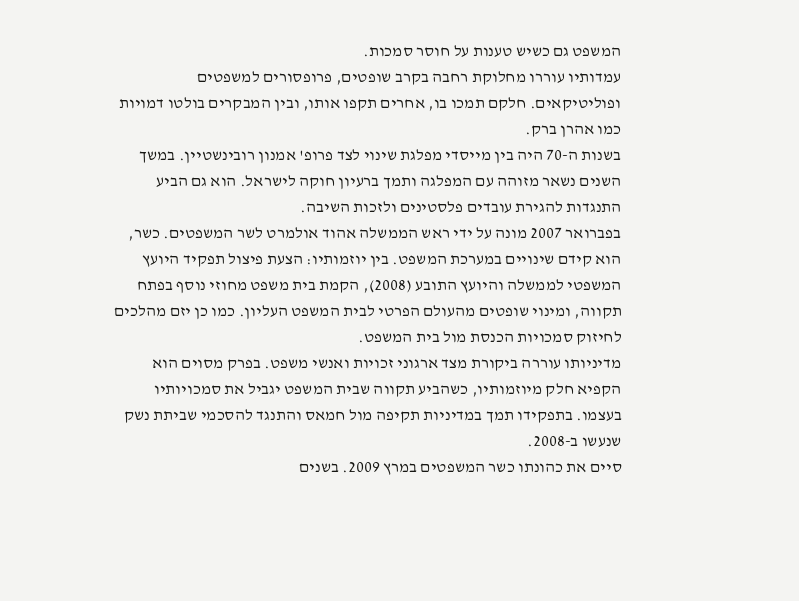המשפט גם כשיש טענות על חוסר סמכות.
עמדותיו עוררו מחלוקת רחבה בקרב שופטים, פרופסורים למשפטים ופוליטיקאים. חלקם תמכו בו, אחרים תקפו אותו, ובין המבקרים בולטו דמויות כמו אהרן ברק.
בשנות ה-70 היה בין מייסדי מפלגת שינוי לצד פרופ' אמנון רובינשטיין. במשך השנים נשאר מזוהה עם המפלגה ותמך ברעיון חוקה לישראל. הוא גם הביע התנגדות להגירת עובדים פלסטינים ולזכות השיבה.
בפברואר 2007 מונה על ידי ראש הממשלה אהוד אולמרט לשר המשפטים. כשר, הוא קידם שינויים במערכת המשפט. בין יוזמותיו: הצעת פיצול תפקיד היועץ המשפטי לממשלה והיועץ התובע (2008), הקמת בית משפט מחוזי נוסף בפתח תקווה, ומינוי שופטים מהעולם הפרטי לבית המשפט העליון. כמו כן יזם מהלכים לחיזוק סמכויות הכנסת מול בית המשפט.
מדיניותו עוררה ביקורת מצד ארגוני זכויות ואנשי משפט. בפרק מסוים הוא הקפיא חלק מיוזמותיו, כשהביע תקווה שבית המשפט יגביל את סמכויותיו בעצמו. בתפקידו תמך במדיניות תקיפה מול חמאס והתנגד להסכמי שביתת נשק שנעשו ב-2008.
סיים את כהונתו כשר המשפטים במרץ 2009. בשנים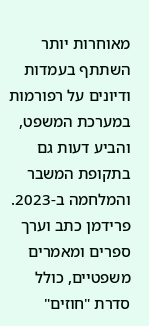מאוחרות יותר השתתף בעמדות ודיונים על רפורמות במערכת המשפט, והביע דעות גם בתקופת המשבר והמלחמה ב-2023.
פרידמן כתב וערך ספרים ומאמרים משפטיים, כולל סדרת "חוזים"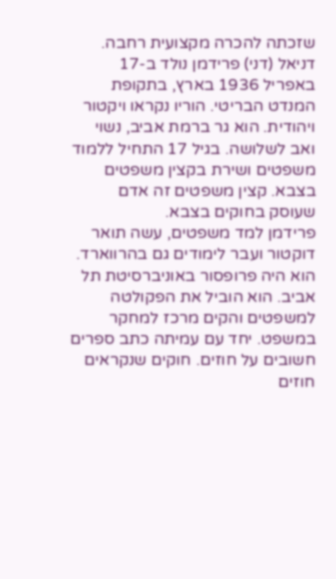שזכתה להכרה מקצועית רחבה.
דניאל (דני) פרידמן נולד ב-17 באפריל 1936 בארץ, בתקופת המנדט הבריטי. הוריו נקראו ויקטור ויהודית. הוא גר ברמת אביב, נשוי ואב לשלושה. בגיל 17 התחיל ללמוד משפטים ושירת בקצין משפטים בצבא. קצין משפטים זה אדם שעוסק בחוקים בצבא.
פרידמן למד משפטים, עשה תואר דוקטור ועבר לימודים גם בהרווארד. הוא היה פרופסור באוניברסיטת תל אביב. הוא הוביל את הפקולטה למשפטים והקים מרכז למחקר במשפט. יחד עם עמיתה כתב ספרים חשובים על חוזים. חוקים שנקראים חוזים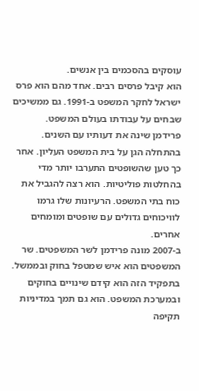עוסקים בהסכמים בין אנשים.
הוא קיבל פרסים רבים. אחד מהם הוא פרס ישראל לחקר המשפט ב-1991. גם ממשיכים שבחים על עבודתו בעולם המשפט.
פרידמן שינה את דעותיו עם השנים. בהתחלה הגן על בית המשפט העליון. אחר כך טען שהשופטים התערבו יותר מדי בהחלטות פוליטיות. הוא רצה להגביל את כוח בתי המשפט. הרעיונות שלו גרמו לוויכוחים גדולים עם שופטים ומומחים אחרים.
ב-2007 מונה פרידמן לשר המשפטים. שר המשפטים הוא איש שמטפל בחוק ובממשל. בתפקיד הזה הוא קידם שינויים בחוקים ובמערכת המשפט. הוא גם תמך במדיניות תקיפה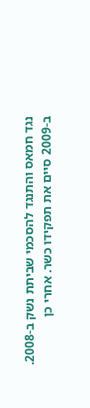נגד חמאס והתנגד להסכמי שביתת נשק ב-2008.
ב-2009 סיים את תפקידו כשר. אחרי כן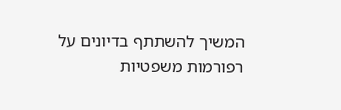המשיך להשתתף בדיונים על רפורמות משפטיות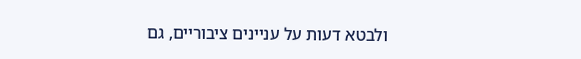ולבטא דעות על עניינים ציבוריים, גם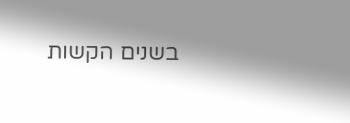בשנים הקשות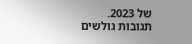של 2023.
תגובות גולשים